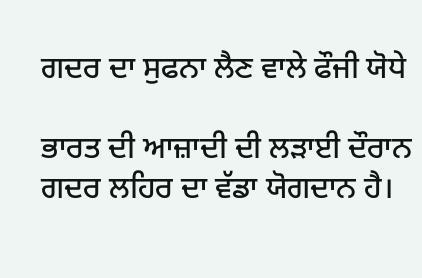ਗਦਰ ਦਾ ਸੁਫਨਾ ਲੈਣ ਵਾਲੇ ਫੌਜੀ ਯੋਧੇ

ਭਾਰਤ ਦੀ ਆਜ਼ਾਦੀ ਦੀ ਲੜਾਈ ਦੌਰਾਨ ਗਦਰ ਲਹਿਰ ਦਾ ਵੱਡਾ ਯੋਗਦਾਨ ਹੈ।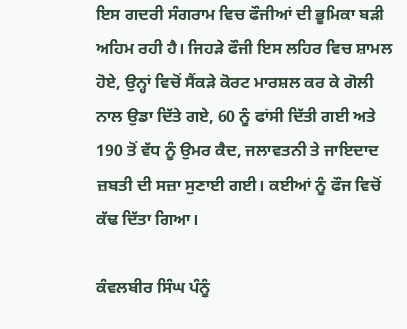ਇਸ ਗਦਰੀ ਸੰਗਰਾਮ ਵਿਚ ਫੌਜੀਆਂ ਦੀ ਭੂਮਿਕਾ ਬੜੀ ਅਹਿਮ ਰਹੀ ਹੈ। ਜਿਹੜੇ ਫੌਜੀ ਇਸ ਲਹਿਰ ਵਿਚ ਸ਼ਾਮਲ ਹੋਏ, ਉਨ੍ਹਾਂ ਵਿਚੋਂ ਸੈਂਕੜੇ ਕੋਰਟ ਮਾਰਸ਼ਲ ਕਰ ਕੇ ਗੋਲੀ ਨਾਲ ਉਡਾ ਦਿੱਤੇ ਗਏ, 60 ਨੂੰ ਫਾਂਸੀ ਦਿੱਤੀ ਗਈ ਅਤੇ 190 ਤੋਂ ਵੱਧ ਨੂੰ ਉਮਰ ਕੈਦ, ਜਲਾਵਤਨੀ ਤੇ ਜਾਇਦਾਦ ਜ਼ਬਤੀ ਦੀ ਸਜ਼ਾ ਸੁਣਾਈ ਗਈ। ਕਈਆਂ ਨੂੰ ਫੌਜ ਵਿਚੋਂ ਕੱਢ ਦਿੱਤਾ ਗਿਆ।

ਕੰਵਲਬੀਰ ਸਿੰਘ ਪੰਨੂੰ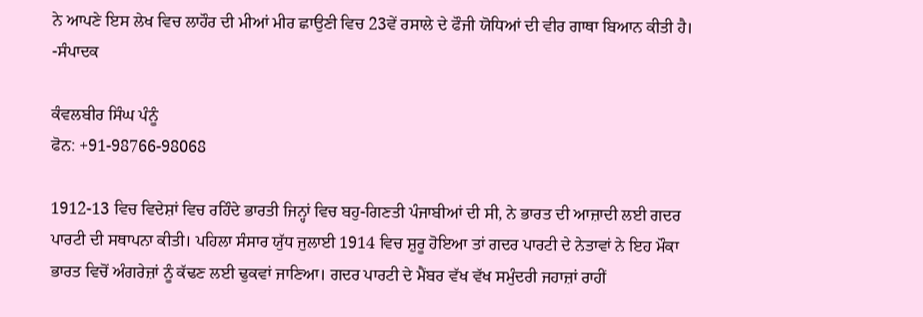ਨੇ ਆਪਣੇ ਇਸ ਲੇਖ ਵਿਚ ਲਾਹੌਰ ਦੀ ਮੀਆਂ ਮੀਰ ਛਾਉਣੀ ਵਿਚ 23ਵੇਂ ਰਸਾਲੇ ਦੇ ਫੌਜੀ ਯੋਧਿਆਂ ਦੀ ਵੀਰ ਗਾਥਾ ਬਿਆਨ ਕੀਤੀ ਹੈ। -ਸੰਪਾਦਕ

ਕੰਵਲਬੀਰ ਸਿੰਘ ਪੰਨੂੰ
ਫੋਨ: +91-98766-98068

1912-13 ਵਿਚ ਵਿਦੇਸ਼ਾਂ ਵਿਚ ਰਹਿੰਦੇ ਭਾਰਤੀ ਜਿਨ੍ਹਾਂ ਵਿਚ ਬਹੁ-ਗਿਣਤੀ ਪੰਜਾਬੀਆਂ ਦੀ ਸੀ, ਨੇ ਭਾਰਤ ਦੀ ਆਜ਼ਾਦੀ ਲਈ ਗਦਰ ਪਾਰਟੀ ਦੀ ਸਥਾਪਨਾ ਕੀਤੀ। ਪਹਿਲਾ ਸੰਸਾਰ ਯੁੱਧ ਜੁਲਾਈ 1914 ਵਿਚ ਸ਼ੁਰੂ ਹੋਇਆ ਤਾਂ ਗਦਰ ਪਾਰਟੀ ਦੇ ਨੇਤਾਵਾਂ ਨੇ ਇਹ ਮੌਕਾ ਭਾਰਤ ਵਿਚੋਂ ਅੰਗਰੇਜ਼ਾਂ ਨੂੰ ਕੱਢਣ ਲਈ ਢੁਕਵਾਂ ਜਾਣਿਆ। ਗਦਰ ਪਾਰਟੀ ਦੇ ਮੈਂਬਰ ਵੱਖ ਵੱਖ ਸਮੁੰਦਰੀ ਜਹਾਜ਼ਾਂ ਰਾਹੀਂ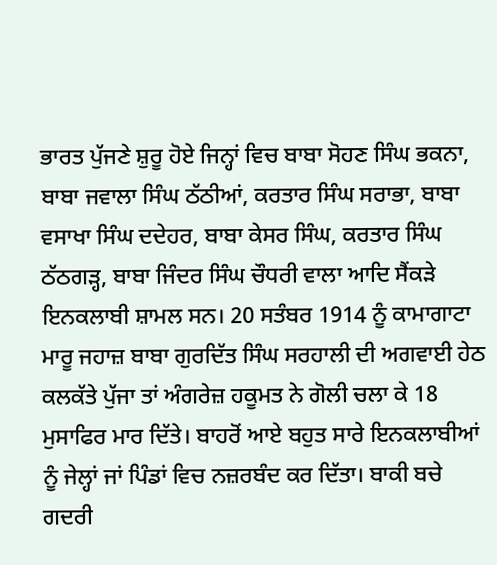ਭਾਰਤ ਪੁੱਜਣੇ ਸ਼ੁਰੂ ਹੋਏ ਜਿਨ੍ਹਾਂ ਵਿਚ ਬਾਬਾ ਸੋਹਣ ਸਿੰਘ ਭਕਨਾ, ਬਾਬਾ ਜਵਾਲਾ ਸਿੰਘ ਠੱਠੀਆਂ, ਕਰਤਾਰ ਸਿੰਘ ਸਰਾਭਾ, ਬਾਬਾ ਵਸਾਖਾ ਸਿੰਘ ਦਦੇਹਰ, ਬਾਬਾ ਕੇਸਰ ਸਿੰਘ, ਕਰਤਾਰ ਸਿੰਘ ਠੱਠਗੜ੍ਹ, ਬਾਬਾ ਜਿੰਦਰ ਸਿੰਘ ਚੌਧਰੀ ਵਾਲਾ ਆਦਿ ਸੈਂਕੜੇ ਇਨਕਲਾਬੀ ਸ਼ਾਮਲ ਸਨ। 20 ਸਤੰਬਰ 1914 ਨੂੰ ਕਾਮਾਗਾਟਾ ਮਾਰੂ ਜਹਾਜ਼ ਬਾਬਾ ਗੁਰਦਿੱਤ ਸਿੰਘ ਸਰਹਾਲੀ ਦੀ ਅਗਵਾਈ ਹੇਠ ਕਲਕੱਤੇ ਪੁੱਜਾ ਤਾਂ ਅੰਗਰੇਜ਼ ਹਕੂਮਤ ਨੇ ਗੋਲੀ ਚਲਾ ਕੇ 18 ਮੁਸਾਫਿਰ ਮਾਰ ਦਿੱਤੇ। ਬਾਹਰੋਂ ਆਏ ਬਹੁਤ ਸਾਰੇ ਇਨਕਲਾਬੀਆਂ ਨੂੰ ਜੇਲ੍ਹਾਂ ਜਾਂ ਪਿੰਡਾਂ ਵਿਚ ਨਜ਼ਰਬੰਦ ਕਰ ਦਿੱਤਾ। ਬਾਕੀ ਬਚੇ ਗਦਰੀ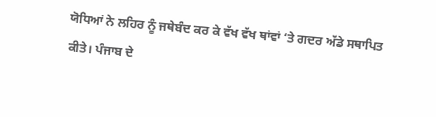ਯੋਧਿਆਂ ਨੇ ਲਹਿਰ ਨੂੰ ਜਥੇਬੰਦ ਕਰ ਕੇ ਵੱਖ ਵੱਖ ਥਾਂਵਾਂ ‘ਤੇ ਗਦਰ ਅੱਡੇ ਸਥਾਪਿਤ ਕੀਤੇ। ਪੰਜਾਬ ਦੇ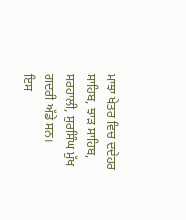ਮਾਝਾ ਖੇਤਰ ਵਿਚ ਦਦੇਹਰ ਸਾਹਿਬ, ਝਾੜ ਸਾਹਿਬ, ਸਰਹਾਲੀ, ਸੁਰਸਿੰਘ ਮੁੱਖ ਗਦਰੀ ਅੱਡੇ ਸਨ।
ਇਸ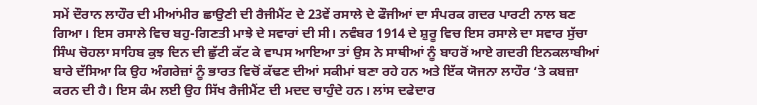ਸਮੇਂ ਦੌਰਾਨ ਲਾਹੌਰ ਦੀ ਮੀਆਂਮੀਰ ਛਾਉਣੀ ਦੀ ਰੈਜੀਮੈਂਟ ਦੇ 23ਵੇਂ ਰਸਾਲੇ ਦੇ ਫੌਜੀਆਂ ਦਾ ਸੰਪਰਕ ਗਦਰ ਪਾਰਟੀ ਨਾਲ ਬਣ ਗਿਆ। ਇਸ ਰਸਾਲੇ ਵਿਚ ਬਹੁ-ਗਿਣਤੀ ਮਾਝੇ ਦੇ ਸਵਾਰਾਂ ਦੀ ਸੀ। ਨਵੰਬਰ 1914 ਦੇ ਸ਼ੁਰੂ ਵਿਚ ਇਸ ਰਸਾਲੇ ਦਾ ਸਵਾਰ ਸੁੱਚਾ ਸਿੰਘ ਚੋਹਲਾ ਸਾਹਿਬ ਕੁਝ ਦਿਨ ਦੀ ਛੁੱਟੀ ਕੱਟ ਕੇ ਵਾਪਸ ਆਇਆ ਤਾਂ ਉਸ ਨੇ ਸਾਥੀਆਂ ਨੂੰ ਬਾਹਰੋਂ ਆਏ ਗਦਰੀ ਇਨਕਲਾਬੀਆਂ ਬਾਰੇ ਦੱਸਿਆ ਕਿ ਉਹ ਅੰਗਰੇਜ਼ਾਂ ਨੂੰ ਭਾਰਤ ਵਿਚੋਂ ਕੱਢਣ ਦੀਆਂ ਸਕੀਮਾਂ ਬਣਾ ਰਹੇ ਹਨ ਅਤੇ ਇੱਕ ਯੋਜਨਾ ਲਾਹੌਰ ‘ਤੇ ਕਬਜ਼ਾ ਕਰਨ ਦੀ ਹੈ। ਇਸ ਕੰਮ ਲਈ ਉਹ ਸਿੱਖ ਰੈਜੀਮੈਂਟ ਦੀ ਮਦਦ ਚਾਹੁੰਦੇ ਹਨ। ਲਾਂਸ ਦਫੇਦਾਰ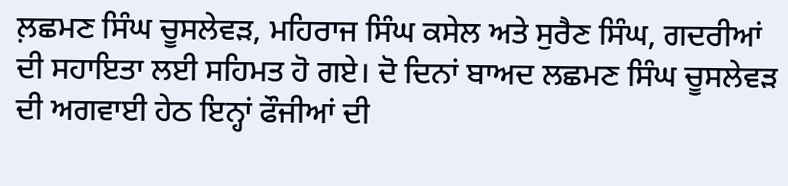ਲ਼ਛਮਣ ਸਿੰਘ ਚੂਸਲੇਵੜ, ਮਹਿਰਾਜ ਸਿੰਘ ਕਸੇਲ ਅਤੇ ਸੁਰੈਣ ਸਿੰਘ, ਗਦਰੀਆਂ ਦੀ ਸਹਾਇਤਾ ਲਈ ਸਹਿਮਤ ਹੋ ਗਏ। ਦੋ ਦਿਨਾਂ ਬਾਅਦ ਲਛਮਣ ਸਿੰਘ ਚੂਸਲੇਵੜ ਦੀ ਅਗਵਾਈ ਹੇਠ ਇਨ੍ਹਾਂ ਫੌਜੀਆਂ ਦੀ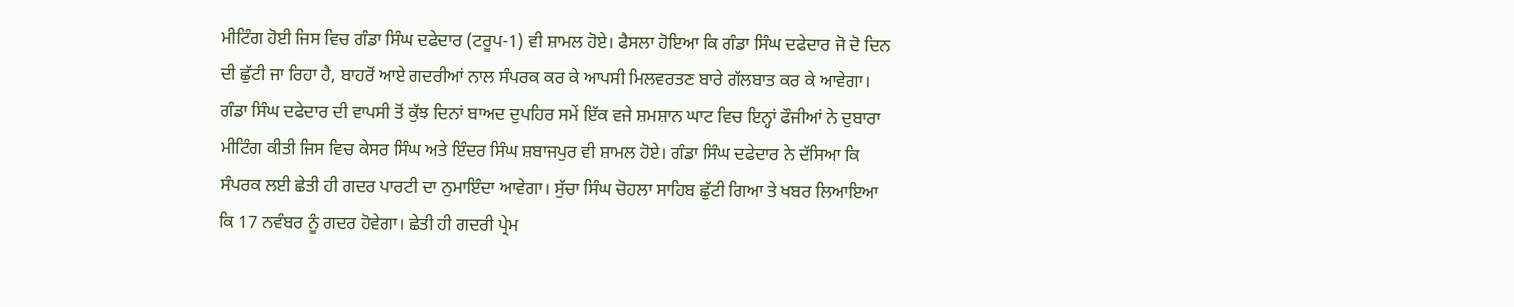ਮੀਟਿੰਗ ਹੋਈ ਜਿਸ ਵਿਚ ਗੰਡਾ ਸਿੰਘ ਦਫੇਦਾਰ (ਟਰੂਪ-1) ਵੀ ਸ਼ਾਮਲ ਹੋਏ। ਫੈਸਲਾ ਹੋਇਆ ਕਿ ਗੰਡਾ ਸਿੰਘ ਦਫੇਦਾਰ ਜੋ ਦੋ ਦਿਨ ਦੀ ਛੁੱਟੀ ਜਾ ਰਿਹਾ ਹੈ, ਬਾਹਰੋਂ ਆਏ ਗਦਰੀਆਂ ਨਾਲ ਸੰਪਰਕ ਕਰ ਕੇ ਆਪਸੀ ਮਿਲਵਰਤਣ ਬਾਰੇ ਗੱਲਬਾਤ ਕਰ ਕੇ ਆਵੇਗਾ।
ਗੰਡਾ ਸਿੰਘ ਦਫੇਦਾਰ ਦੀ ਵਾਪਸੀ ਤੋਂ ਕੁੱਝ ਦਿਨਾਂ ਬਾਅਦ ਦੁਪਹਿਰ ਸਮੇਂ ਇੱਕ ਵਜੇ ਸ਼ਮਸ਼ਾਨ ਘਾਟ ਵਿਚ ਇਨ੍ਹਾਂ ਫੌਜੀਆਂ ਨੇ ਦੁਬਾਰਾ ਮੀਟਿੰਗ ਕੀਤੀ ਜਿਸ ਵਿਚ ਕੇਸਰ ਸਿੰਘ ਅਤੇ ਇੰਦਰ ਸਿੰਘ ਸ਼ਬਾਜਪੁਰ ਵੀ ਸ਼ਾਮਲ ਹੋਏ। ਗੰਡਾ ਸਿੰਘ ਦਫੇਦਾਰ ਨੇ ਦੱਸਿਆ ਕਿ ਸੰਪਰਕ ਲਈ ਛੇਤੀ ਹੀ ਗਦਰ ਪਾਰਟੀ ਦਾ ਨੁਮਾਇੰਦਾ ਆਵੇਗਾ। ਸੁੱਚਾ ਸਿੰਘ ਚੋਹਲਾ ਸਾਹਿਬ ਛੁੱਟੀ ਗਿਆ ਤੇ ਖਬਰ ਲਿਆਇਆ ਕਿ 17 ਨਵੰਬਰ ਨੂੰ ਗਦਰ ਹੋਵੇਗਾ। ਛੇਤੀ ਹੀ ਗਦਰੀ ਪ੍ਰੇਮ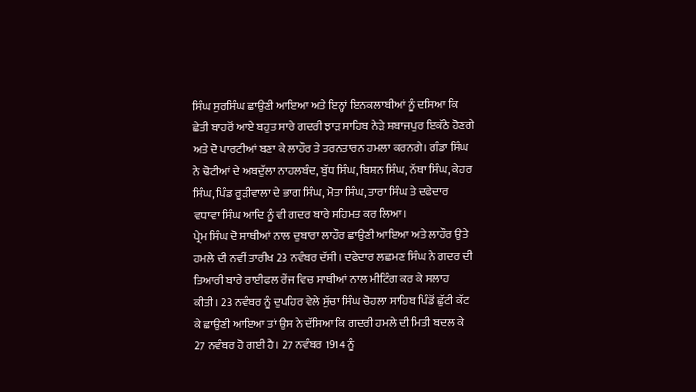ਸਿੰਘ ਸੁਰਸਿੰਘ ਛਾਉਣੀ ਆਇਆ ਅਤੇ ਇਨ੍ਹਾਂ ਇਨਕਲਾਬੀਆਂ ਨੂੰ ਦਸਿਆ ਕਿ ਛੇਤੀ ਬਾਹਰੋਂ ਆਏ ਬਹੁਤ ਸਾਰੇ ਗਦਰੀ ਝਾੜ ਸਾਹਿਬ ਨੇੜੇ ਸ਼ਬਾਜਪੁਰ ਇਕੱਠੇ ਹੋਣਗੇ ਅਤੇ ਦੋ ਪਾਰਟੀਆਂ ਬਣਾ ਕੇ ਲਾਹੌਰ ਤੇ ਤਰਨਤਾਰਨ ਹਮਲਾ ਕਰਨਗੇ। ਗੰਡਾ ਸਿੰਘ ਨੇ ਢੋਟੀਆਂ ਦੇ ਅਬਦੁੱਲਾ ਨਾਹਲਬੰਦ, ਬੁੱਧ ਸਿੰਘ, ਬਿਸ਼ਨ ਸਿੰਘ, ਨੱਥਾ ਸਿੰਘ, ਕੇਹਰ ਸਿੰਘ, ਪਿੰਡ ਰੂੜੀਵਾਲਾ ਦੇ ਭਾਗ ਸਿੰਘ, ਮੋਤਾ ਸਿੰਘ, ਤਾਰਾ ਸਿੰਘ ਤੇ ਦਫੇਦਾਰ ਵਧਾਵਾ ਸਿੰਘ ਆਦਿ ਨੂੰ ਵੀ ਗਦਰ ਬਾਰੇ ਸਹਿਮਤ ਕਰ ਲਿਆ।
ਪ੍ਰੇਮ ਸਿੰਘ ਦੋ ਸਾਥੀਆਂ ਨਾਲ ਦੁਬਾਰਾ ਲਾਹੌਰ ਛਾਉਣੀ ਆਇਆ ਅਤੇ ਲਾਹੌਰ ਉਤੇ ਹਮਲੇ ਦੀ ਨਵੀਂ ਤਾਰੀਖ 23 ਨਵੰਬਰ ਦੱਸੀ। ਦਫੇਦਾਰ ਲਛਮਣ ਸਿੰਘ ਨੇ ਗਦਰ ਦੀ ਤਿਆਰੀ ਬਾਰੇ ਰਾਈਫਲ ਰੇਂਜ ਵਿਚ ਸਾਥੀਆਂ ਨਾਲ ਮੀਟਿੰਗ ਕਰ ਕੇ ਸਲਾਹ ਕੀਤੀ। 23 ਨਵੰਬਰ ਨੂੰ ਦੁਪਹਿਰ ਵੇਲੇ ਸੁੱਚਾ ਸਿੰਘ ਚੋਹਲਾ ਸਾਹਿਬ ਪਿੰਡੋਂ ਛੁੱਟੀ ਕੱਟ ਕੇ ਛਾਉਣੀ ਆਇਆ ਤਾਂ ਉਸ ਨੇ ਦੱਸਿਆ ਕਿ ਗਦਰੀ ਹਮਲੇ ਦੀ ਮਿਤੀ ਬਦਲ ਕੇ 27 ਨਵੰਬਰ ਹੋ ਗਈ ਹੈ। 27 ਨਵੰਬਰ 1914 ਨੂੰ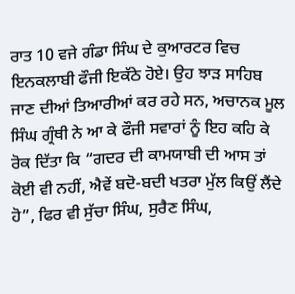ਰਾਤ 10 ਵਜੇ ਗੰਡਾ ਸਿੰਘ ਦੇ ਕੁਆਰਟਰ ਵਿਚ ਇਨਕਲਾਬੀ ਫੌਜੀ ਇਕੱਠੇ ਹੋਏ। ਉਹ ਝਾੜ ਸਾਹਿਬ ਜਾਣ ਦੀਆਂ ਤਿਆਰੀਆਂ ਕਰ ਰਹੇ ਸਨ, ਅਚਾਨਕ ਮੂਲ ਸਿੰਘ ਗ੍ਰੰਥੀ ਨੇ ਆ ਕੇ ਫੌਜੀ ਸਵਾਰਾਂ ਨੂੰ ਇਹ ਕਹਿ ਕੇ ਰੋਕ ਦਿੱਤਾ ਕਿ “ਗਦਰ ਦੀ ਕਾਮਯਾਬੀ ਦੀ ਆਸ ਤਾਂ ਕੋਈ ਵੀ ਨਹੀਂ, ਐਵੇਂ ਬਦੋ-ਬਦੀ ਖਤਰਾ ਮੁੱਲ ਕਿਉਂ ਲੈਂਦੇ ਹੋ”, ਫਿਰ ਵੀ ਸੁੱਚਾ ਸਿੰਘ, ਸੁਰੈਣ ਸਿੰਘ,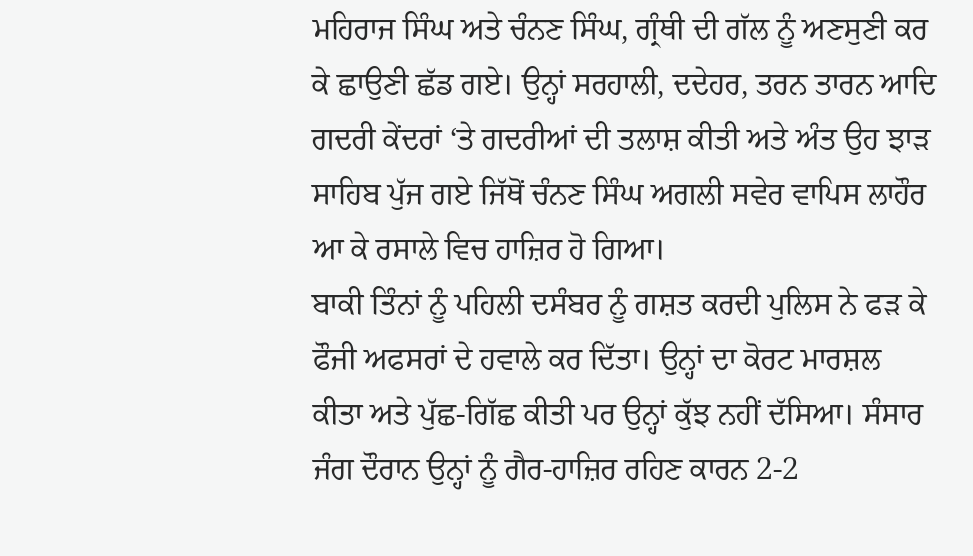ਮਹਿਰਾਜ ਸਿੰਘ ਅਤੇ ਚੰਨਣ ਸਿੰਘ, ਗ੍ਰੰਥੀ ਦੀ ਗੱਲ ਨੂੰ ਅਣਸੁਣੀ ਕਰ ਕੇ ਛਾਉਣੀ ਛੱਡ ਗਏ। ਉਨ੍ਹਾਂ ਸਰਹਾਲੀ, ਦਦੇਹਰ, ਤਰਨ ਤਾਰਨ ਆਦਿ ਗਦਰੀ ਕੇਂਦਰਾਂ ‘ਤੇ ਗਦਰੀਆਂ ਦੀ ਤਲਾਸ਼ ਕੀਤੀ ਅਤੇ ਅੰਤ ਉਹ ਝਾੜ ਸਾਹਿਬ ਪੁੱਜ ਗਏ ਜਿੱਥੋਂ ਚੰਨਣ ਸਿੰਘ ਅਗਲੀ ਸਵੇਰ ਵਾਪਿਸ ਲਾਹੌਰ ਆ ਕੇ ਰਸਾਲੇ ਵਿਚ ਹਾਜ਼ਿਰ ਹੋ ਗਿਆ।
ਬਾਕੀ ਤਿੰਨਾਂ ਨੂੰ ਪਹਿਲੀ ਦਸੰਬਰ ਨੂੰ ਗਸ਼ਤ ਕਰਦੀ ਪੁਲਿਸ ਨੇ ਫੜ ਕੇ ਫੌਜੀ ਅਫਸਰਾਂ ਦੇ ਹਵਾਲੇ ਕਰ ਦਿੱਤਾ। ਉਨ੍ਹਾਂ ਦਾ ਕੋਰਟ ਮਾਰਸ਼ਲ ਕੀਤਾ ਅਤੇ ਪੁੱਛ-ਗਿੱਛ ਕੀਤੀ ਪਰ ਉਨ੍ਹਾਂ ਕੁੱਝ ਨਹੀਂ ਦੱਸਿਆ। ਸੰਸਾਰ ਜੰਗ ਦੌਰਾਨ ਉਨ੍ਹਾਂ ਨੂੰ ਗੈਰ-ਹਾਜ਼ਿਰ ਰਹਿਣ ਕਾਰਨ 2-2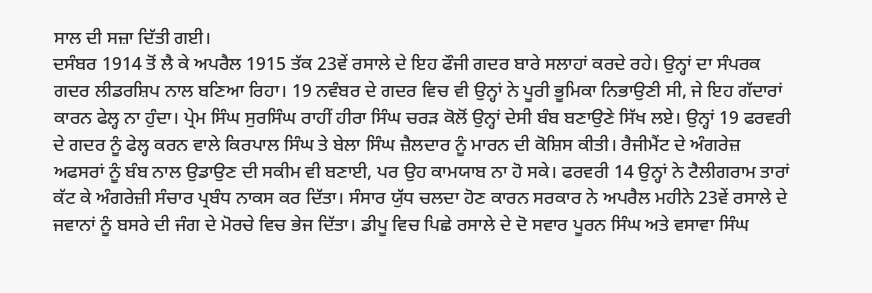ਸਾਲ ਦੀ ਸਜ਼ਾ ਦਿੱਤੀ ਗਈ।
ਦਸੰਬਰ 1914 ਤੋਂ ਲੈ ਕੇ ਅਪਰੈਲ 1915 ਤੱਕ 23ਵੇਂ ਰਸਾਲੇ ਦੇ ਇਹ ਫੌਜੀ ਗਦਰ ਬਾਰੇ ਸਲਾਹਾਂ ਕਰਦੇ ਰਹੇ। ਉਨ੍ਹਾਂ ਦਾ ਸੰਪਰਕ ਗਦਰ ਲੀਡਰਸ਼ਿਪ ਨਾਲ ਬਣਿਆ ਰਿਹਾ। 19 ਨਵੰਬਰ ਦੇ ਗਦਰ ਵਿਚ ਵੀ ਉਨ੍ਹਾਂ ਨੇ ਪੂਰੀ ਭੂਮਿਕਾ ਨਿਭਾਉਣੀ ਸੀ, ਜੇ ਇਹ ਗੱਦਾਰਾਂ ਕਾਰਨ ਫੇਲ੍ਹ ਨਾ ਹੁੰਦਾ। ਪ੍ਰੇਮ ਸਿੰਘ ਸੁਰਸਿੰਘ ਰਾਹੀਂ ਹੀਰਾ ਸਿੰਘ ਚਰੜ ਕੋਲੋਂ ਉਨ੍ਹਾਂ ਦੇਸੀ ਬੰਬ ਬਣਾਉਣੇ ਸਿੱਖ ਲਏ। ਉਨ੍ਹਾਂ 19 ਫਰਵਰੀ ਦੇ ਗਦਰ ਨੂੰ ਫੇਲ੍ਹ ਕਰਨ ਵਾਲੇ ਕਿਰਪਾਲ ਸਿੰਘ ਤੇ ਬੇਲਾ ਸਿੰਘ ਜ਼ੈਲਦਾਰ ਨੂੰ ਮਾਰਨ ਦੀ ਕੋਸ਼ਿਸ ਕੀਤੀ। ਰੈਜੀਮੈਂਟ ਦੇ ਅੰਗਰੇਜ਼ ਅਫਸਰਾਂ ਨੂੰ ਬੰਬ ਨਾਲ ਉਡਾਉਣ ਦੀ ਸਕੀਮ ਵੀ ਬਣਾਈ, ਪਰ ਉਹ ਕਾਮਯਾਬ ਨਾ ਹੋ ਸਕੇ। ਫਰਵਰੀ 14 ਉਨ੍ਹਾਂ ਨੇ ਟੈਲੀਗਰਾਮ ਤਾਰਾਂ ਕੱਟ ਕੇ ਅੰਗਰੇਜ਼ੀ ਸੰਚਾਰ ਪ੍ਰਬੰਧ ਨਾਕਸ ਕਰ ਦਿੱਤਾ। ਸੰਸਾਰ ਯੁੱਧ ਚਲਦਾ ਹੋਣ ਕਾਰਨ ਸਰਕਾਰ ਨੇ ਅਪਰੈਲ ਮਹੀਨੇ 23ਵੇਂ ਰਸਾਲੇ ਦੇ ਜਵਾਨਾਂ ਨੂੰ ਬਸਰੇ ਦੀ ਜੰਗ ਦੇ ਮੋਰਚੇ ਵਿਚ ਭੇਜ ਦਿੱਤਾ। ਡੀਪੂ ਵਿਚ ਪਿਛੇ ਰਸਾਲੇ ਦੇ ਦੋ ਸਵਾਰ ਪੂਰਨ ਸਿੰਘ ਅਤੇ ਵਸਾਵਾ ਸਿੰਘ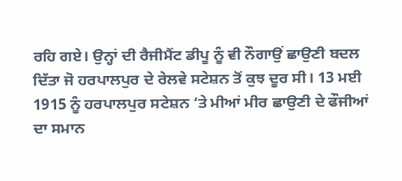ਰਹਿ ਗਏ। ਉਨ੍ਹਾਂ ਦੀ ਰੈਜੀਮੈਂਟ ਡੀਪੂ ਨੂੰ ਵੀ ਨੌਗਾਉਂ ਛਾਉਣੀ ਬਦਲ ਦਿੱਤਾ ਜੋ ਹਰਪਾਲਪੁਰ ਦੇ ਰੇਲਵੇ ਸਟੇਸ਼ਨ ਤੋਂ ਕੁਝ ਦੂਰ ਸੀ। 13 ਮਈ 1915 ਨੂੰ ਹਰਪਾਲਪੁਰ ਸਟੇਸ਼ਨ ‘ਤੇ ਮੀਆਂ ਮੀਰ ਛਾਉਣੀ ਦੇ ਫੌਜੀਆਂ ਦਾ ਸਮਾਨ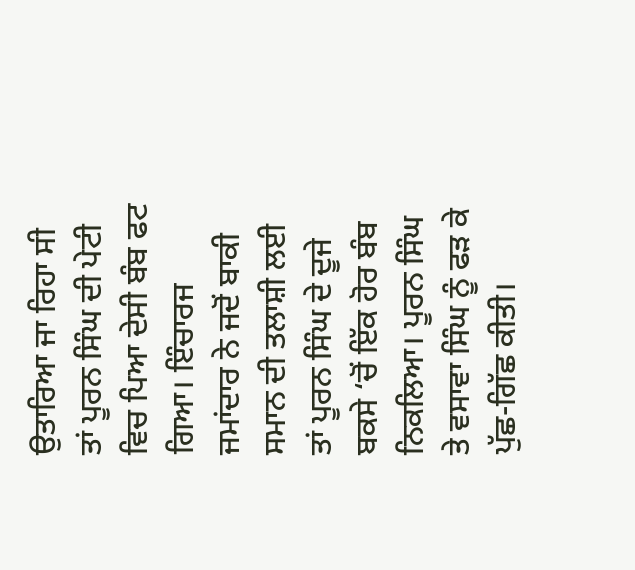ਉਤਾਰਿਆ ਜਾ ਰਿਹਾ ਸੀ ਤਾਂ ਪੂਰਨ ਸਿੰਘ ਦੀ ਪੇਟੀ ਵਿਚ ਪਿਆ ਦੇਸੀ ਬੰਬ ਫਟ ਗਿਆ। ਇੰਚਾਰਜ ਜਮਾਂਦਾਰ ਨੇ ਜਦੋਂ ਬਾਕੀ ਸਮਾਨ ਦੀ ਤਲਾਸ਼ੀ ਲਈ ਤਾਂ ਪੂਰਨ ਸਿੰਘ ਦੇ ਦੂਜੇ ਬਕਸੇ ‘ਚੋਂ ਇੱਕ ਹੋਰ ਬੰਬ ਨਿਕਲਿਆ। ਪੂਰਨ ਸਿੰਘ ਤੇ ਵਸਾਵਾ ਸਿੰਘ ਨੂੰ ਫੜ ਕੇ ਪੁੱਛ-ਗਿੱਛ ਕੀਤੀ।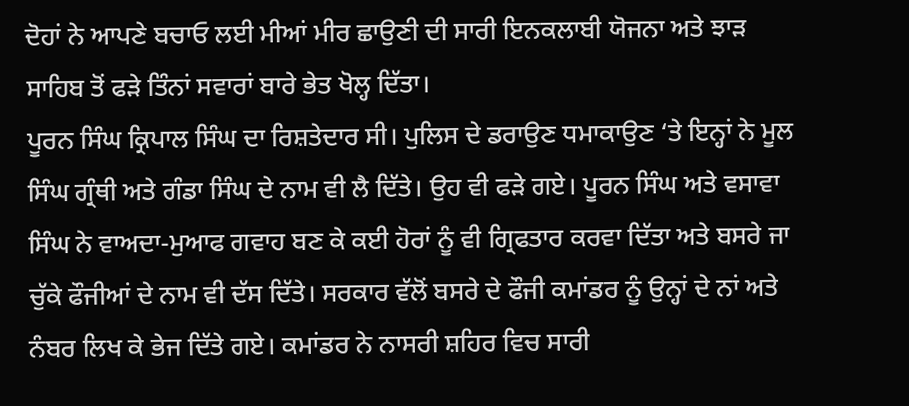ਦੋਹਾਂ ਨੇ ਆਪਣੇ ਬਚਾਓ ਲਈ ਮੀਆਂ ਮੀਰ ਛਾਉਣੀ ਦੀ ਸਾਰੀ ਇਨਕਲਾਬੀ ਯੋਜਨਾ ਅਤੇ ਝਾੜ ਸਾਹਿਬ ਤੋਂ ਫੜੇ ਤਿੰਨਾਂ ਸਵਾਰਾਂ ਬਾਰੇ ਭੇਤ ਖੋਲ੍ਹ ਦਿੱਤਾ।
ਪੂਰਨ ਸਿੰਘ ਕ੍ਰਿਪਾਲ ਸਿੰਘ ਦਾ ਰਿਸ਼ਤੇਦਾਰ ਸੀ। ਪੁਲਿਸ ਦੇ ਡਰਾਉਣ ਧਮਾਕਾਉਣ ‘ਤੇ ਇਨ੍ਹਾਂ ਨੇ ਮੂਲ ਸਿੰਘ ਗ੍ਰੰਥੀ ਅਤੇ ਗੰਡਾ ਸਿੰਘ ਦੇ ਨਾਮ ਵੀ ਲੈ ਦਿੱਤੇ। ਉਹ ਵੀ ਫੜੇ ਗਏ। ਪੂਰਨ ਸਿੰਘ ਅਤੇ ਵਸਾਵਾ ਸਿੰਘ ਨੇ ਵਾਅਦਾ-ਮੁਆਫ ਗਵਾਹ ਬਣ ਕੇ ਕਈ ਹੋਰਾਂ ਨੂੰ ਵੀ ਗ੍ਰਿਫਤਾਰ ਕਰਵਾ ਦਿੱਤਾ ਅਤੇ ਬਸਰੇ ਜਾ ਚੁੱਕੇ ਫੌਜੀਆਂ ਦੇ ਨਾਮ ਵੀ ਦੱਸ ਦਿੱਤੇ। ਸਰਕਾਰ ਵੱਲੋਂ ਬਸਰੇ ਦੇ ਫੌਜੀ ਕਮਾਂਡਰ ਨੂੰ ਉਨ੍ਹਾਂ ਦੇ ਨਾਂ ਅਤੇ ਨੰਬਰ ਲਿਖ ਕੇ ਭੇਜ ਦਿੱਤੇ ਗਏ। ਕਮਾਂਡਰ ਨੇ ਨਾਸਰੀ ਸ਼ਹਿਰ ਵਿਚ ਸਾਰੀ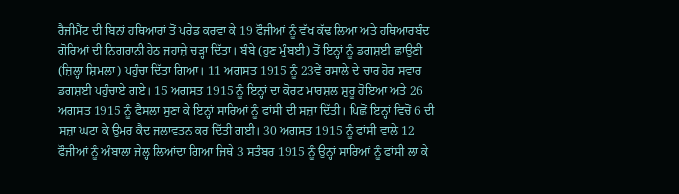ਰੈਜੀਮੈਂਟ ਦੀ ਬਿਨਾਂ ਹਥਿਆਰਾਂ ਤੋਂ ਪਰੇਡ ਕਰਵਾ ਕੇ 19 ਫੌਜੀਆਂ ਨੂੰ ਵੱਖ ਕੱਢ ਲਿਆ ਅਤੇ ਹਥਿਆਰਬੰਦ ਗੋਰਿਆਂ ਦੀ ਨਿਗਰਾਨੀ ਹੇਠ ਜਹਾਜ਼ੇ ਚੜ੍ਹਾ ਦਿੱਤਾ। ਬੰਬੇ (ਹੁਣ ਮੁੰਬਈ) ਤੋਂ ਇਨ੍ਹਾਂ ਨੂੰ ਡਗਸ਼ਈ ਛਾਉਣੀ (ਜ਼ਿਲ੍ਹਾ ਸ਼ਿਮਲਾ) ਪਹੁੰਚਾ ਦਿੱਤਾ ਗਿਆ। 11 ਅਗਸਤ 1915 ਨੂੰ 23ਵੇਂ ਰਸਾਲੇ ਦੇ ਚਾਰ ਹੋਰ ਸਵਾਰ ਡਗਸ਼ਈ ਪਹੁੰਚਾਏ ਗਏ। 15 ਅਗਸਤ 1915 ਨੂੰ ਇਨ੍ਹਾਂ ਦਾ ਕੋਰਟ ਮਾਰਸ਼ਲ ਸ਼ੁਰੂ ਹੋਇਆ ਅਤੇ 26 ਅਗਸਤ 1915 ਨੂੰ ਫੈਸਲਾ ਸੁਣਾ ਕੇ ਇਨ੍ਹਾਂ ਸਾਰਿਆਂ ਨੂੰ ਫਾਂਸੀ ਦੀ ਸਜ਼ਾ ਦਿੱਤੀ। ਪਿਛੋਂ ਇਨ੍ਹਾਂ ਵਿਚੋਂ 6 ਦੀ ਸਜ਼ਾ ਘਟਾ ਕੇ ਉਮਰ ਕੈਦ ਜਲਾਵਤਨ ਕਰ ਦਿੱਤੀ ਗਈ। 30 ਅਗਸਤ 1915 ਨੂੰ ਫਾਂਸੀ ਵਾਲੇ 12 ਫੌਜੀਆਂ ਨੂੰ ਅੰਬਾਲਾ ਜੇਲ੍ਹ ਲਿਆਂਦਾ ਗਿਆ ਜਿਥੇ 3 ਸਤੰਬਰ 1915 ਨੂੰ ਉਨ੍ਹਾਂ ਸਾਰਿਆਂ ਨੂੰ ਫਾਂਸੀ ਲਾ ਕੇ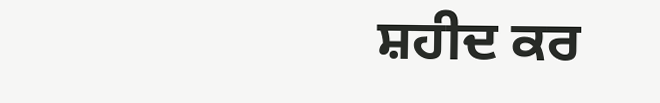ਸ਼ਹੀਦ ਕਰ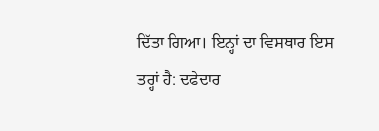ਦਿੱਤਾ ਗਿਆ। ਇਨ੍ਹਾਂ ਦਾ ਵਿਸਥਾਰ ਇਸ ਤਰ੍ਹਾਂ ਹੈ: ਦਫੇਦਾਰ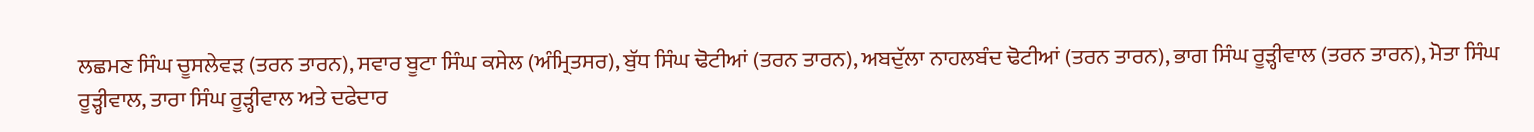ਲਛਮਣ ਸਿੰਘ ਚੂਸਲੇਵੜ (ਤਰਨ ਤਾਰਨ), ਸਵਾਰ ਬੂਟਾ ਸਿੰਘ ਕਸੇਲ (ਅੰਮ੍ਰਿਤਸਰ), ਬੁੱਧ ਸਿੰਘ ਢੋਟੀਆਂ (ਤਰਨ ਤਾਰਨ), ਅਬਦੁੱਲਾ ਨਾਹਲਬੰਦ ਢੋਟੀਆਂ (ਤਰਨ ਤਾਰਨ), ਭਾਗ ਸਿੰਘ ਰੂੜ੍ਹੀਵਾਲ (ਤਰਨ ਤਾਰਨ), ਮੋਤਾ ਸਿੰਘ ਰੂੜ੍ਹੀਵਾਲ, ਤਾਰਾ ਸਿੰਘ ਰੂੜ੍ਹੀਵਾਲ ਅਤੇ ਦਫੇਦਾਰ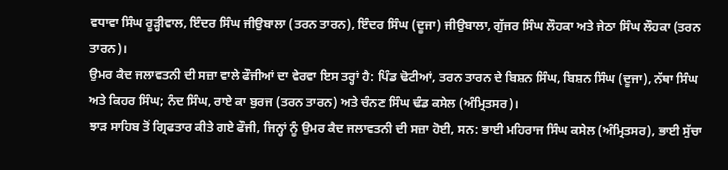ਵਧਾਵਾ ਸਿੰਘ ਰੂੜ੍ਹੀਵਾਲ, ਇੰਦਰ ਸਿੰਘ ਜੀਉਬਾਲਾ (ਤਰਨ ਤਾਰਨ), ਇੰਦਰ ਸਿੰਘ (ਦੂਜਾ) ਜੀਉਬਾਲਾ, ਗੁੱਜਰ ਸਿੰਘ ਲੌਹਕਾ ਅਤੇ ਜੇਠਾ ਸਿੰਘ ਲੌਹਕਾ (ਤਰਨ ਤਾਰਨ)।
ਉਮਰ ਕੈਦ ਜਲਾਵਤਨੀ ਦੀ ਸਜ਼ਾ ਵਾਲੇ ਫੌਜੀਆਂ ਦਾ ਵੇਰਵਾ ਇਸ ਤਰ੍ਹਾਂ ਹੈ: ਪਿੰਡ ਢੋਟੀਆਂ, ਤਰਨ ਤਾਰਨ ਦੇ ਬਿਸ਼ਨ ਸਿੰਘ, ਬਿਸ਼ਨ ਸਿੰਘ (ਦੂਜਾ), ਨੱਥਾ ਸਿੰਘ ਅਤੇ ਕਿਹਰ ਸਿੰਘ; ਨੰਦ ਸਿੰਘ, ਰਾਏ ਕਾ ਬੁਰਜ (ਤਰਨ ਤਾਰਨ) ਅਤੇ ਚੰਨਣ ਸਿੰਘ ਢੰਡ ਕਸੇਲ (ਅੰਮ੍ਰਿਤਸਰ)।
ਝਾੜ ਸਾਹਿਬ ਤੋਂ ਗ੍ਰਿਫਤਾਰ ਕੀਤੇ ਗਏ ਫੌਜੀ, ਜਿਨ੍ਹਾਂ ਨੂੰ ਉਮਰ ਕੈਦ ਜਲਾਵਤਨੀ ਦੀ ਸਜ਼ਾ ਹੋਈ, ਸਨ: ਭਾਈ ਮਹਿਰਾਜ ਸਿੰਘ ਕਸੇਲ (ਅੰਮ੍ਰਿਤਸਰ), ਭਾਈ ਸੁੱਚਾ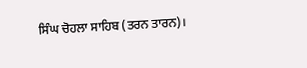ਸਿੰਘ ਚੋਹਲਾ ਸਾਹਿਬ (ਤਰਨ ਤਾਰਨ)।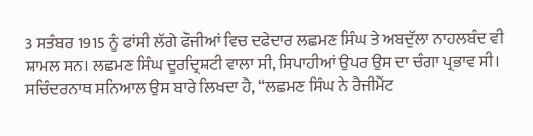3 ਸਤੰਬਰ 1915 ਨੂੰ ਫਾਂਸੀ ਲੱਗੇ ਫੌਜੀਆਂ ਵਿਚ ਦਫੇਦਾਰ ਲਛਮਣ ਸਿੰਘ ਤੇ ਅਬਦੁੱਲਾ ਨਾਹਲਬੰਦ ਵੀ ਸ਼ਾਮਲ ਸਨ। ਲਛਮਣ ਸਿੰਘ ਦੂਰਦ੍ਰਿਸ਼ਟੀ ਵਾਲਾ ਸੀ, ਸਿਪਾਹੀਆਂ ਉਪਰ ਉਸ ਦਾ ਚੰਗਾ ਪ੍ਰਭਾਵ ਸੀ। ਸਚਿੰਦਰਨਾਥ ਸਨਿਆਲ ਉਸ ਬਾਰੇ ਲਿਖਦਾ ਹੈ, “ਲਛਮਣ ਸਿੰਘ ਨੇ ਰੈਜੀਮੈਂਟ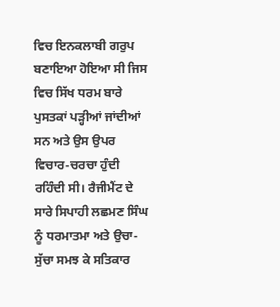ਵਿਚ ਇਨਕਲਾਬੀ ਗਰੁਪ ਬਣਾਇਆ ਹੋਇਆ ਸੀ ਜਿਸ ਵਿਚ ਸਿੱਖ ਧਰਮ ਬਾਰੇ ਪੁਸਤਕਾਂ ਪੜ੍ਹੀਆਂ ਜਾਂਦੀਆਂ ਸਨ ਅਤੇ ਉਸ ਉਪਰ ਵਿਚਾਰ-ਚਰਚਾ ਹੁੰਦੀ ਰਹਿੰਦੀ ਸੀ। ਰੈਜੀਮੈਂਟ ਦੇ ਸਾਰੇ ਸਿਪਾਹੀ ਲਛਮਣ ਸਿੰਘ ਨੂੰ ਧਰਮਾਤਮਾ ਅਤੇ ਉਚਾ-ਸੁੱਚਾ ਸਮਝ ਕੇ ਸਤਿਕਾਰ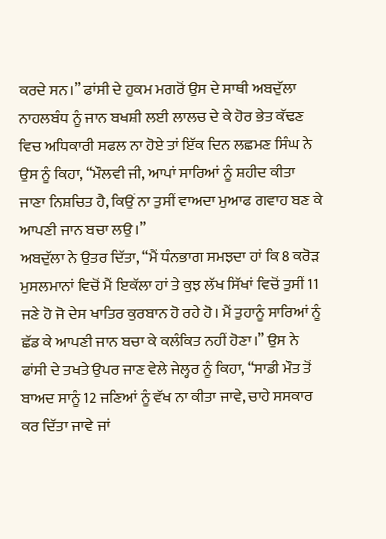ਕਰਦੇ ਸਨ।” ਫਾਂਸੀ ਦੇ ਹੁਕਮ ਮਗਰੋਂ ਉਸ ਦੇ ਸਾਥੀ ਅਬਦੁੱਲਾ ਨਾਹਲਬੰਧ ਨੂੰ ਜਾਨ ਬਖਸ਼ੀ ਲਈ ਲਾਲਚ ਦੇ ਕੇ ਹੋਰ ਭੇਤ ਕੱਢਣ ਵਿਚ ਅਧਿਕਾਰੀ ਸਫਲ ਨਾ ਹੋਏ ਤਾਂ ਇੱਕ ਦਿਨ ਲਛਮਣ ਸਿੰਘ ਨੇ ਉਸ ਨੂੰ ਕਿਹਾ, “ਮੌਲਵੀ ਜੀ, ਆਪਾਂ ਸਾਰਿਆਂ ਨੂੰ ਸ਼ਹੀਦ ਕੀਤਾ ਜਾਣਾ ਨਿਸ਼ਚਿਤ ਹੈ, ਕਿਉਂ ਨਾ ਤੁਸੀਂ ਵਾਅਦਾ ਮੁਆਫ ਗਵਾਹ ਬਣ ਕੇ ਆਪਣੀ ਜਾਨ ਬਚਾ ਲਉ।”
ਅਬਦੁੱਲਾ ਨੇ ਉਤਰ ਦਿੱਤਾ, “ਮੈਂ ਧੰਨਭਾਗ ਸਮਝਦਾ ਹਾਂ ਕਿ 8 ਕਰੋੜ ਮੁਸਲਮਾਨਾਂ ਵਿਚੋਂ ਮੈਂ ਇਕੱਲਾ ਹਾਂ ਤੇ ਕੁਝ ਲੱਖ ਸਿੱਖਾਂ ਵਿਚੋਂ ਤੁਸੀਂ 11 ਜਣੇ ਹੋ ਜੋ ਦੇਸ ਖਾਤਿਰ ਕੁਰਬਾਨ ਹੋ ਰਹੇ ਹੋ। ਮੈਂ ਤੁਹਾਨੂੰ ਸਾਰਿਆਂ ਨੂੰ ਛੱਡ ਕੇ ਆਪਣੀ ਜਾਨ ਬਚਾ ਕੇ ਕਲੰਕਿਤ ਨਹੀਂ ਹੋਣਾ।” ਉਸ ਨੇ ਫਾਂਸੀ ਦੇ ਤਖਤੇ ਉਪਰ ਜਾਣ ਵੇਲੇ ਜੇਲ੍ਹਰ ਨੂੰ ਕਿਹਾ, “ਸਾਡੀ ਮੌਤ ਤੋਂ ਬਾਅਦ ਸਾਨੂੰ 12 ਜਣਿਆਂ ਨੂੰ ਵੱਖ ਨਾ ਕੀਤਾ ਜਾਵੇ, ਚਾਹੇ ਸਸਕਾਰ ਕਰ ਦਿੱਤਾ ਜਾਵੇ ਜਾਂ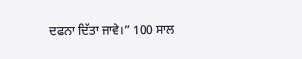ਦਫਨਾ ਦਿੱਤਾ ਜਾਵੇ।” 100 ਸਾਲ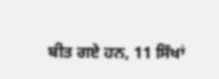ਬੀਤ ਗਏ ਹਨ, 11 ਸਿੱਖਾਂ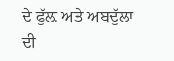ਦੇ ਫੁੱਲ਼ ਅਤੇ ਅਬਦੁੱਲਾ ਦੀ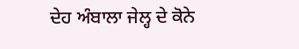ਦੇਹ ਅੰਬਾਲਾ ਜੇਲ੍ਹ ਦੇ ਕੋਨੇ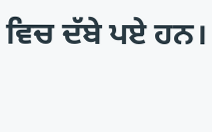ਵਿਚ ਦੱਬੇ ਪਏ ਹਨ।